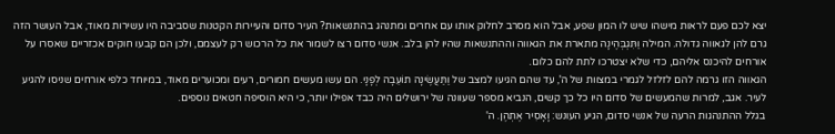יצא לכם פעם לראות מישהו שיש לו המון שפע, אבל הוא מסרב לחלוק אותו עם אחרים ומתנהג בהתנשאות? העיר סדום והעיירות הקטנות שסביבה היו עשירות מאוד, אבל העושר הזה גרם להן לגאווה גדולה. המילה וַתִּגְבְּהֶינָה מתארת את הגאווה וההתנשאות שהיו להן בלב. אנשי סדום רצו לשמור את כל הרכוש רק לעצמם, ולכן הם קבעו חוקים אכזריים שאסרו על אורחים להיכנס אליהם, כדי שלא יצטרכו לתת להם כלום.
הגאווה הזו גרמה להם לזלזל לגמרי במצוות של ה', עד שהם הגיעו למצב של וַתַּעֲשֶׂינָה תוֹעֵבָה לְפָנָי. הם עשו מעשים חמורים, רעים ומכוערים מאוד, במיוחד כלפי אורחים שניסו להגיע לעיר. אגב, למרות שהמעשים של סדום היו כל כך קשים, הנביא מספר שעוונה של ירושלים היה כבד אפילו יותר, כי היא הוסיפה חטאים נוספים.
בגלל ההתנהגות הרעה של אנשי סדום, הגיע העונש: וָאָסִיר אֶתְהֶן. ה'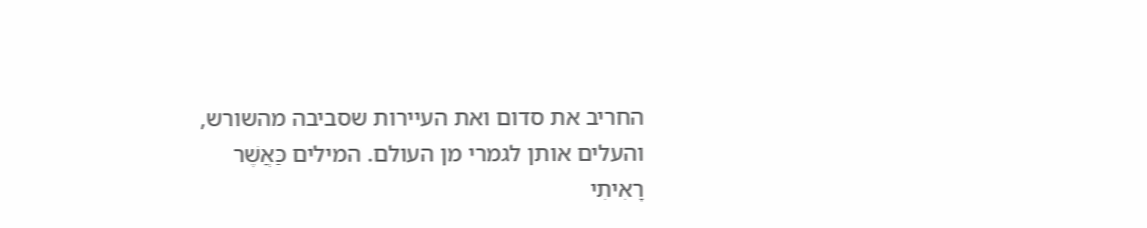החריב את סדום ואת העיירות שסביבה מהשורש, והעלים אותן לגמרי מן העולם. המילים כַּאֲשֶׁר רָאִיתִי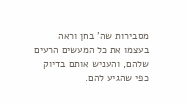מסבירות שה' בחן וראה בעצמו את כל המעשים הרעים שלהם, והעניש אותם בדיוק כפי שהגיע להם.